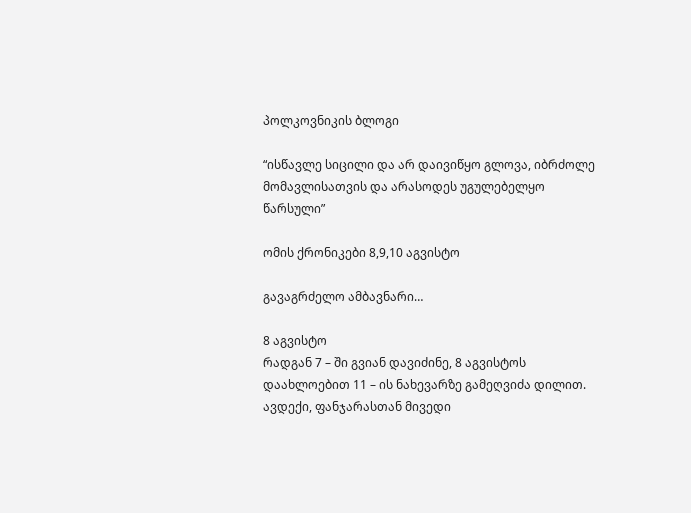პოლკოვნიკის ბლოგი

“ისწავლე სიცილი და არ დაივიწყო გლოვა, იბრძოლე მომავლისათვის და არასოდეს უგულებელყო წარსული”

ომის ქრონიკები 8,9,10 აგვისტო

გავაგრძელო ამბავნარი…

8 აგვისტო
რადგან 7 – ში გვიან დავიძინე, 8 აგვისტოს დაახლოებით 11 – ის ნახევარზე გამეღვიძა დილით. ავდექი, ფანჯარასთან მივედი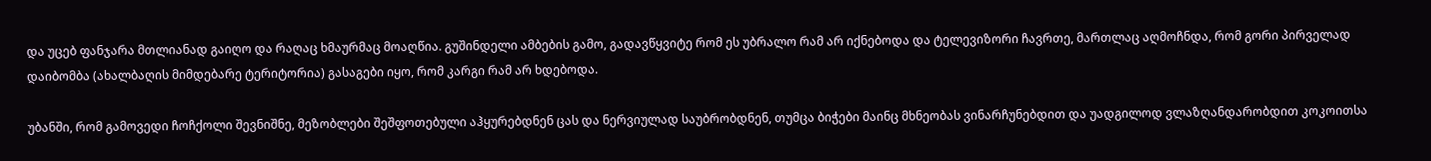და უცებ ფანჯარა მთლიანად გაიღო და რაღაც ხმაურმაც მოაღწია. გუშინდელი ამბების გამო, გადავწყვიტე რომ ეს უბრალო რამ არ იქნებოდა და ტელევიზორი ჩავრთე, მართლაც აღმოჩნდა, რომ გორი პირველად დაიბომბა (ახალბაღის მიმდებარე ტერიტორია) გასაგები იყო, რომ კარგი რამ არ ხდებოდა.

უბანში, რომ გამოვედი ჩოჩქოლი შევნიშნე, მეზობლები შეშფოთებული აჰყურებდნენ ცას და ნერვიულად საუბრობდნენ, თუმცა ბიჭები მაინც მხნეობას ვინარჩუნებდით და უადგილოდ ვლაზღანდარობდით კოკოითსა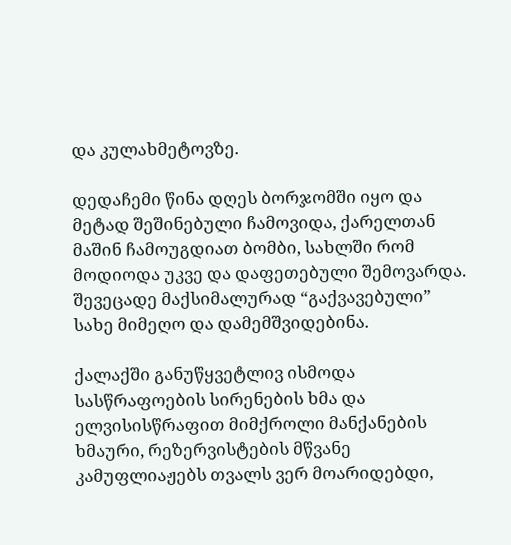და კულახმეტოვზე.

დედაჩემი წინა დღეს ბორჯომში იყო და მეტად შეშინებული ჩამოვიდა, ქარელთან მაშინ ჩამოუგდიათ ბომბი, სახლში რომ მოდიოდა უკვე და დაფეთებული შემოვარდა. შევეცადე მაქსიმალურად “გაქვავებული” სახე მიმეღო და დამემშვიდებინა.

ქალაქში განუწყვეტლივ ისმოდა სასწრაფოების სირენების ხმა და ელვისისწრაფით მიმქროლი მანქანების ხმაური, რეზერვისტების მწვანე კამუფლიაჟებს თვალს ვერ მოარიდებდი,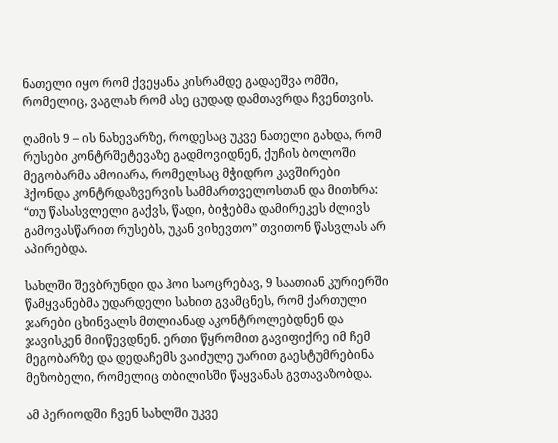ნათელი იყო რომ ქვეყანა კისრამდე გადაეშვა ომში, რომელიც, ვაგლახ რომ ასე ცუდად დამთავრდა ჩვენთვის.

ღამის 9 – ის ნახევარზე, როდესაც უკვე ნათელი გახდა, რომ რუსები კონტრშეტევაზე გადმოვიდნენ, ქუჩის ბოლოში მეგობარმა ამოიარა, რომელსაც მჭიდრო კავშირები ჰქონდა კონტრდაზვერვის სამმართველოსთან და მითხრა: “თუ წასასვლელი გაქვს, წადი, ბიჭებმა დამირეკეს ძლივს გამოვასწარით რუსებს, უკან ვიხევთო” თვითონ წასვლას არ აპირებდა.

სახლში შევბრუნდი და ჰოი საოცრებავ, 9 საათიან კურიერში წამყვანებმა უდარდელი სახით გვამცნეს, რომ ქართული ჯარები ცხინვალს მთლიანად აკონტროლებდნენ და ჯავისკენ მიიწევდნენ. ერთი წყრომით გავიფიქრე იმ ჩემ მეგობარზე და დედაჩემს ვაიძულე უარით გაესტუმრებინა მეზობელი, რომელიც თბილისში წაყვანას გვთავაზობდა.

ამ პერიოდში ჩვენ სახლში უკვე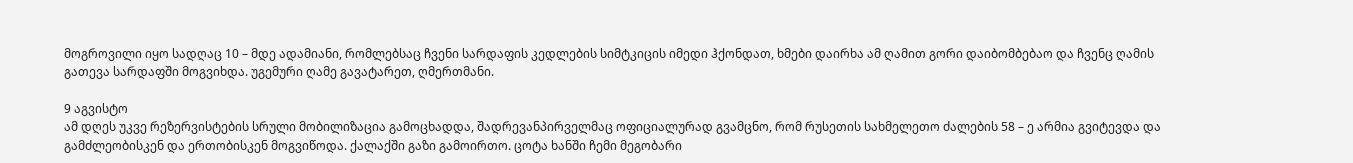მოგროვილი იყო სადღაც 10 – მდე ადამიანი, რომლებსაც ჩვენი სარდაფის კედლების სიმტკიცის იმედი ჰქონდათ, ხმები დაირხა ამ ღამით გორი დაიბომბებაო და ჩვენც ღამის გათევა სარდაფში მოგვიხდა. უგემური ღამე გავატარეთ, ღმერთმანი.

9 აგვისტო
ამ დღეს უკვე რეზერვისტების სრული მობილიზაცია გამოცხადდა, შადრევანპირველმაც ოფიციალურად გვამცნო, რომ რუსეთის სახმელეთო ძალების 58 – ე არმია გვიტევდა და გამძლეობისკენ და ერთობისკენ მოგვიწოდა. ქალაქში გაზი გამოირთო. ცოტა ხანში ჩემი მეგობარი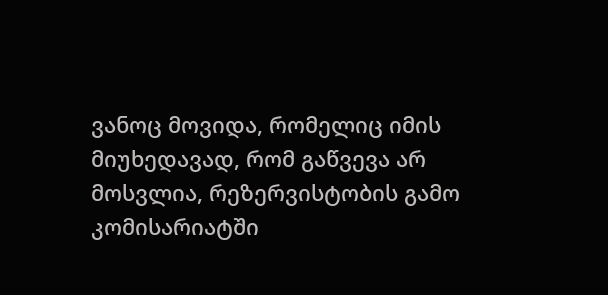ვანოც მოვიდა, რომელიც იმის მიუხედავად, რომ გაწვევა არ მოსვლია, რეზერვისტობის გამო კომისარიატში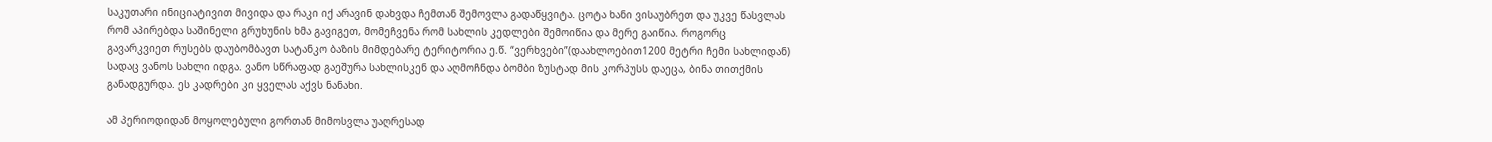საკუთარი ინიციატივით მივიდა და რაკი იქ არავინ დახვდა ჩემთან შემოვლა გადაწყვიტა. ცოტა ხანი ვისაუბრეთ და უკვე წასვლას რომ აპირებდა საშინელი გრუხუნის ხმა გავიგეთ, მომეჩვენა რომ სახლის კედლები შემოიწია და მერე გაიწია. როგორც გავარკვიეთ რუსებს დაუბომბავთ სატანკო ბაზის მიმდებარე ტერიტორია ე.წ. “ვერხვები”(დაახლოებით1200 მეტრი ჩემი სახლიდან) სადაც ვანოს სახლი იდგა. ვანო სწრაფად გაეშურა სახლისკენ და აღმოჩნდა ბომბი ზუსტად მის კორპუსს დაეცა, ბინა თითქმის განადგურდა. ეს კადრები კი ყველას აქვს ნანახი.

ამ პერიოდიდან მოყოლებული გორთან მიმოსვლა უაღრესად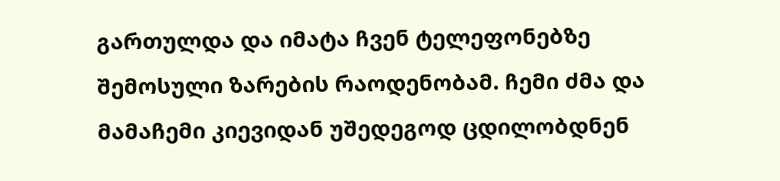გართულდა და იმატა ჩვენ ტელეფონებზე შემოსული ზარების რაოდენობამ. ჩემი ძმა და მამაჩემი კიევიდან უშედეგოდ ცდილობდნენ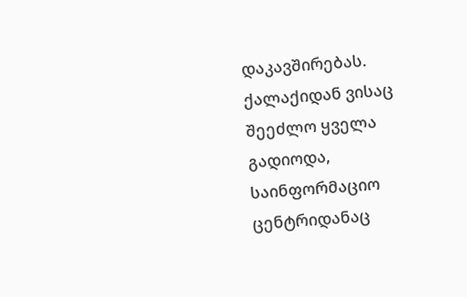დაკავშირებას. ქალაქიდან ვისაც შეეძლო ყველა გადიოდა, საინფორმაციო ცენტრიდანაც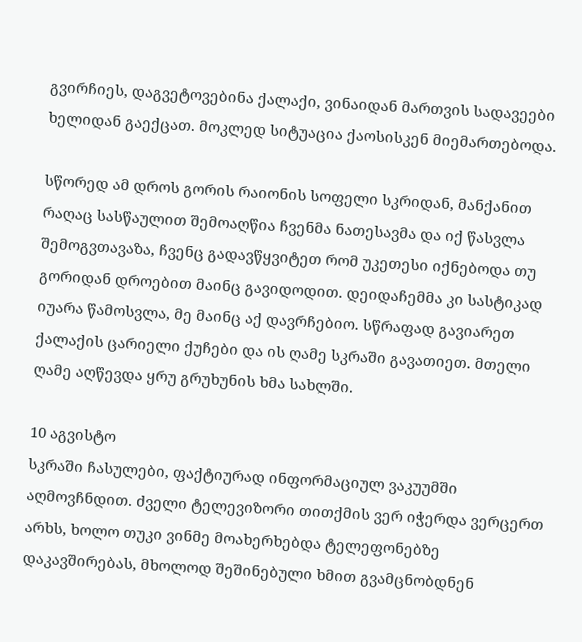გვირჩიეს, დაგვეტოვებინა ქალაქი, ვინაიდან მართვის სადავეები ხელიდან გაექცათ. მოკლედ სიტუაცია ქაოსისკენ მიემართებოდა.

სწორედ ამ დროს გორის რაიონის სოფელი სკრიდან, მანქანით რაღაც სასწაულით შემოაღწია ჩვენმა ნათესავმა და იქ წასვლა შემოგვთავაზა, ჩვენც გადავწყვიტეთ რომ უკეთესი იქნებოდა თუ გორიდან დროებით მაინც გავიდოდით. დეიდაჩემმა კი სასტიკად იუარა წამოსვლა, მე მაინც აქ დავრჩებიო. სწრაფად გავიარეთ ქალაქის ცარიელი ქუჩები და ის ღამე სკრაში გავათიეთ. მთელი ღამე აღწევდა ყრუ გრუხუნის ხმა სახლში.

10 აგვისტო
სკრაში ჩასულები, ფაქტიურად ინფორმაციულ ვაკუუმში აღმოვჩნდით. ძველი ტელევიზორი თითქმის ვერ იჭერდა ვერცერთ არხს, ხოლო თუკი ვინმე მოახერხებდა ტელეფონებზე დაკავშირებას, მხოლოდ შეშინებული ხმით გვამცნობდნენ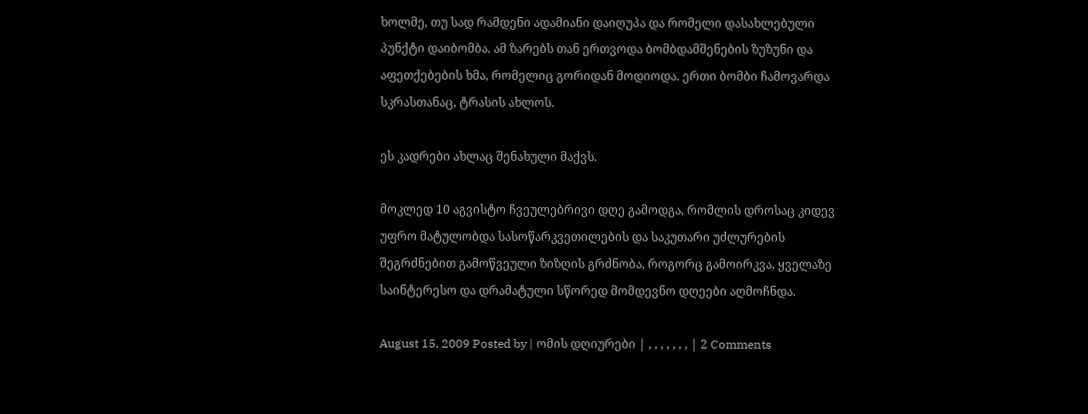ხოლმე, თუ სად რამდენი ადამიანი დაიღუპა და რომელი დასახლებული პუნქტი დაიბომბა. ამ ზარებს თან ერთვოდა ბომბდამშენების ზუზუნი და აფეთქებების ხმა, რომელიც გორიდან მოდიოდა. ერთი ბომბი ჩამოვარდა სკრასთანაც, ტრასის ახლოს.

ეს კადრები ახლაც შენახული მაქვს.

მოკლედ 10 აგვისტო ჩვეულებრივი დღე გამოდგა, რომლის დროსაც კიდევ უფრო მატულობდა სასოწარკვეთილების და საკუთარი უძლურების შეგრძნებით გამოწვეული ზიზღის გრძნობა, როგორც გამოირკვა, ყველაზე საინტერესო და დრამატული სწორედ მომდევნო დღეები აღმოჩნდა.

August 15, 2009 Posted by | ომის დღიურები | , , , , , , , | 2 Comments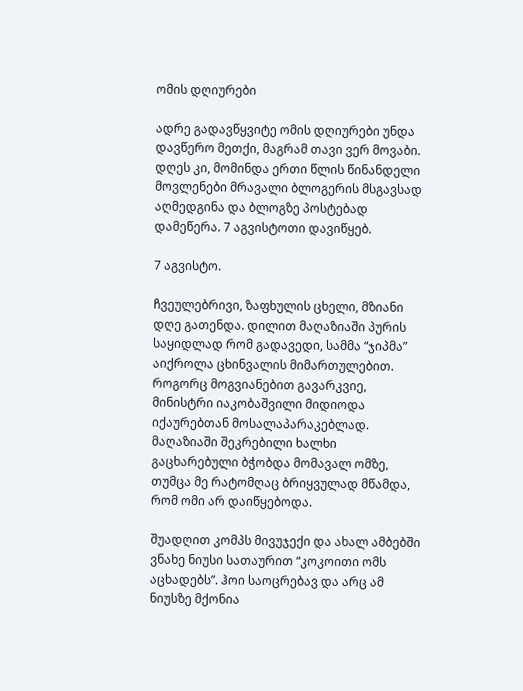ომის დღიურები

ადრე გადავწყვიტე ომის დღიურები უნდა დავწერო მეთქი, მაგრამ თავი ვერ მოვაბი. დღეს კი, მომინდა ერთი წლის წინანდელი მოვლენები მრავალი ბლოგერის მსგავსად აღმედგინა და ბლოგზე პოსტებად დამეწერა. 7 აგვისტოთი დავიწყებ.

7 აგვისტო.

ჩვეულებრივი, ზაფხულის ცხელი, მზიანი დღე გათენდა. დილით მაღაზიაში პურის საყიდლად რომ გადავედი, სამმა “ჯიპმა” აიქროლა ცხინვალის მიმართულებით. როგორც მოგვიანებით გავარკვიე, მინისტრი იაკობაშვილი მიდიოდა იქაურებთან მოსალაპარაკებლად. მაღაზიაში შეკრებილი ხალხი გაცხარებული ბჭობდა მომავალ ომზე, თუმცა მე რატომღაც ბრიყვულად მწამდა, რომ ომი არ დაიწყებოდა.

შუადღით კომპს მივუჯექი და ახალ ამბებში ვნახე ნიუსი სათაურით “კოკოითი ომს აცხადებს”. ჰოი საოცრებავ და არც ამ ნიუსზე მქონია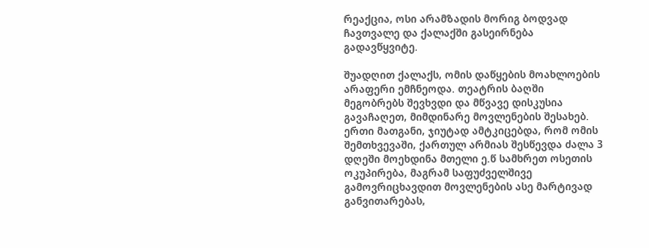რეაქცია, ოსი არამზადის მორიგ ბოდვად ჩავთვალე და ქალაქში გასეირნება გადავწყვიტე.

შუადღით ქალაქს, ომის დაწყების მოახლოების არაფერი ემჩნეოდა. თეატრის ბაღში მეგობრებს შევხვდი და მწვავე დისკუსია გავაჩაღეთ, მიმდინარე მოვლენების შესახებ. ერთი მათგანი, ჯიუტად ამტკიცებდა, რომ ომის შემთხვევაში, ქართულ არმიას შესწევდა ძალა 3 დღეში მოეხდინა მთელი ე.წ სამხრეთ ოსეთის ოკუპირება, მაგრამ საფუძველშივე გამოვრიცხავდით მოვლენების ასე მარტივად განვითარებას,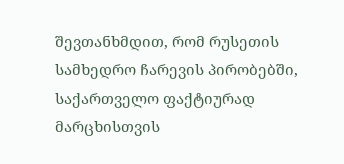შევთანხმდით, რომ რუსეთის სამხედრო ჩარევის პირობებში, საქართველო ფაქტიურად მარცხისთვის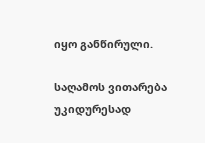იყო განწირული.

საღამოს ვითარება უკიდურესად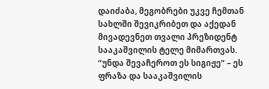დაიძაბა, მეგობრები უკვე ჩემთან სახლში შევიკრიბეთ და აქედან მივადევნეთ თვალი პრეზიდენტ სააკაშვილის ტელე მიმართვას. “უნდა შევაჩეროთ ეს სიგიჟე” – ეს ფრაზა და სააკაშვილის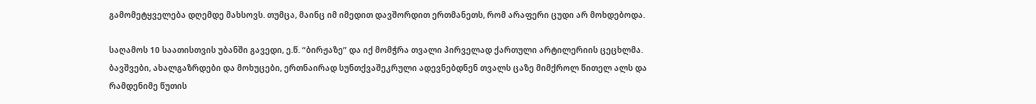გამომეტყველება დღემდე მახსოვს. თუმცა, მაინც იმ იმედით დავშორდით ერთმანეთს, რომ არაფერი ცუდი არ მოხდებოდა.

საღამოს 10 საათისთვის უბანში გავედი, ე.წ. “ბირჟაზე” და იქ მომჭრა თვალი პირველად ქართული არტილერიის ცეცხლმა. ბავშვები, ახალგაზრდები და მოხუცები, ერთნაირად სუნთქვაშეკრული ადევნებდნენ თვალს ცაზე მიმქროლ წითელ ალს და რამდენიმე წუთის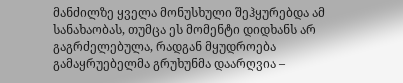მანძილზე ყველა მონუსხული შეჰყურებდა ამ სანახაობას, თუმცა ეს მომენტი დიდხანს არ გაგრძელებულა, რადგან მყუდროება გამაყრუებელმა გრუხუნმა დაარღვია –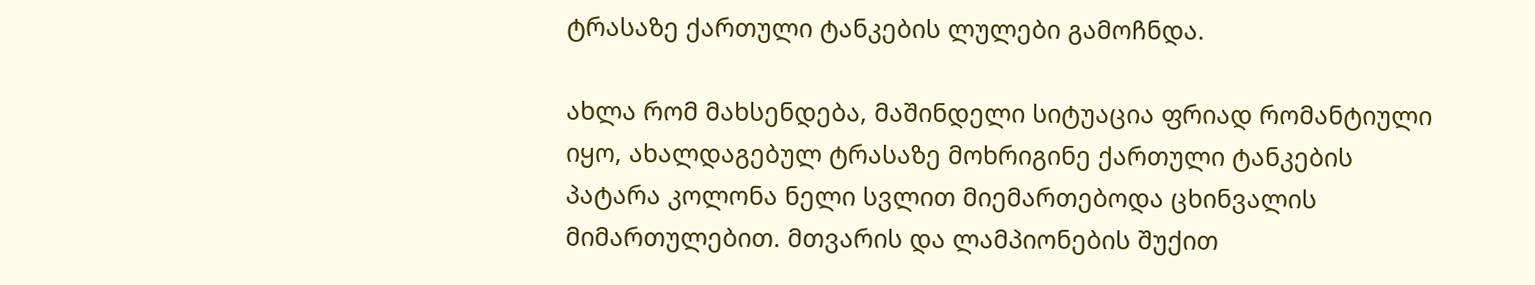ტრასაზე ქართული ტანკების ლულები გამოჩნდა.

ახლა რომ მახსენდება, მაშინდელი სიტუაცია ფრიად რომანტიული იყო, ახალდაგებულ ტრასაზე მოხრიგინე ქართული ტანკების პატარა კოლონა ნელი სვლით მიემართებოდა ცხინვალის მიმართულებით. მთვარის და ლამპიონების შუქით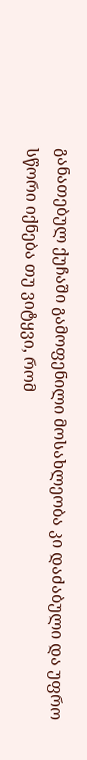განათებულ ქუჩაში გამოფენილი მოსახლეობა კი დაძაბული და უფრო სწორი იქნება თუ ვიტყვი, რომ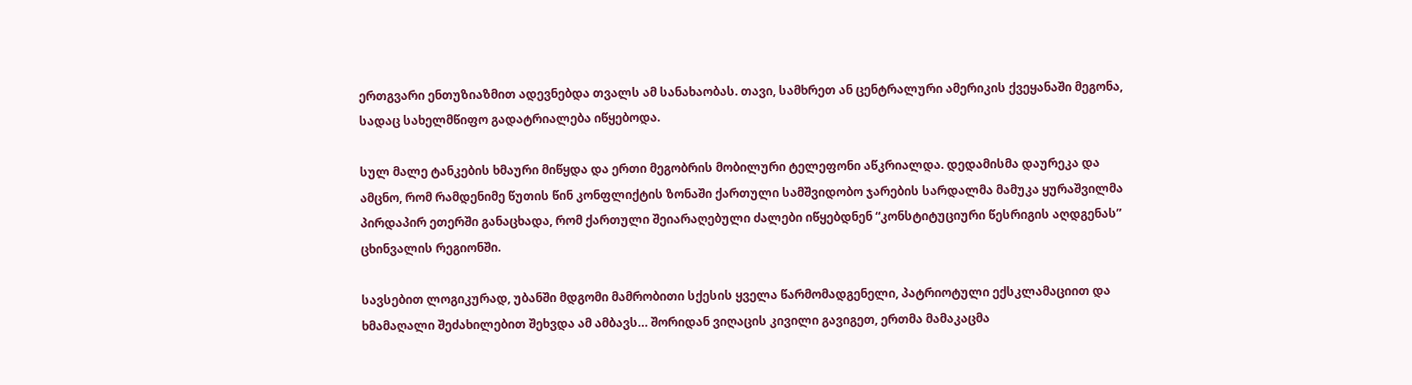ერთგვარი ენთუზიაზმით ადევნებდა თვალს ამ სანახაობას. თავი, სამხრეთ ან ცენტრალური ამერიკის ქვეყანაში მეგონა, სადაც სახელმწიფო გადატრიალება იწყებოდა.

სულ მალე ტანკების ხმაური მიწყდა და ერთი მეგობრის მობილური ტელეფონი აწკრიალდა. დედამისმა დაურეკა და ამცნო, რომ რამდენიმე წუთის წინ კონფლიქტის ზონაში ქართული სამშვიდობო ჯარების სარდალმა მამუკა ყურაშვილმა პირდაპირ ეთერში განაცხადა, რომ ქართული შეიარაღებული ძალები იწყებდნენ “კონსტიტუციური წესრიგის აღდგენას” ცხინვალის რეგიონში.

სავსებით ლოგიკურად, უბანში მდგომი მამრობითი სქესის ყველა წარმომადგენელი, პატრიოტული ექსკლამაციით და ხმამაღალი შეძახილებით შეხვდა ამ ამბავს… შორიდან ვიღაცის კივილი გავიგეთ, ერთმა მამაკაცმა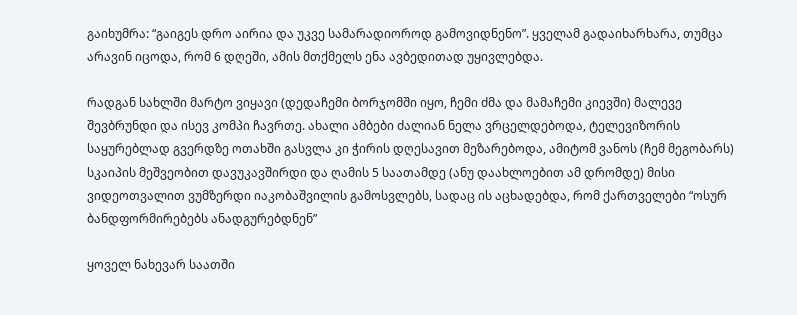გაიხუმრა: “გაიგეს დრო აირია და უკვე სამარადიოროდ გამოვიდნენო”. ყველამ გადაიხარხარა, თუმცა არავინ იცოდა, რომ 6 დღეში, ამის მთქმელს ენა ავბედითად უყივლებდა.

რადგან სახლში მარტო ვიყავი (დედაჩემი ბორჯომში იყო, ჩემი ძმა და მამაჩემი კიევში) მალევე შევბრუნდი და ისევ კომპი ჩავრთე. ახალი ამბები ძალიან ნელა ვრცელდებოდა, ტელევიზორის საყურებლად გვერდზე ოთახში გასვლა კი ჭირის დღესავით მეზარებოდა, ამიტომ ვანოს (ჩემ მეგობარს) სკაიპის მეშვეობით დავუკავშირდი და ღამის 5 საათამდე (ანუ დაახლოებით ამ დრომდე) მისი ვიდეოთვალით ვუმზერდი იაკობაშვილის გამოსვლებს, სადაც ის აცხადებდა, რომ ქართველები “ოსურ ბანდფორმირებებს ანადგურებდნენ”

ყოველ ნახევარ საათში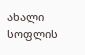ახალი სოფლის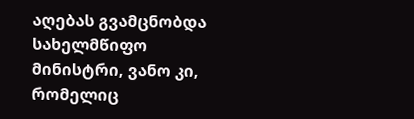აღებას გვამცნობდა სახელმწიფო მინისტრი, ვანო კი, რომელიც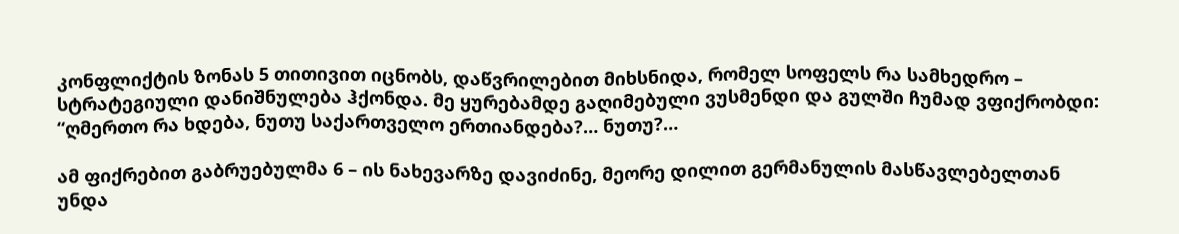კონფლიქტის ზონას 5 თითივით იცნობს, დაწვრილებით მიხსნიდა, რომელ სოფელს რა სამხედრო – სტრატეგიული დანიშნულება ჰქონდა. მე ყურებამდე გაღიმებული ვუსმენდი და გულში ჩუმად ვფიქრობდი: “ღმერთო რა ხდება, ნუთუ საქართველო ერთიანდება?… ნუთუ?…

ამ ფიქრებით გაბრუებულმა 6 – ის ნახევარზე დავიძინე, მეორე დილით გერმანულის მასწავლებელთან უნდა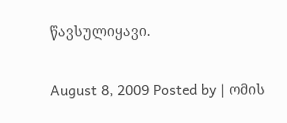წავსულიყავი.

August 8, 2009 Posted by | ომის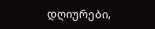დღიურები,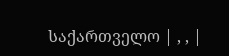საქართველო | , , |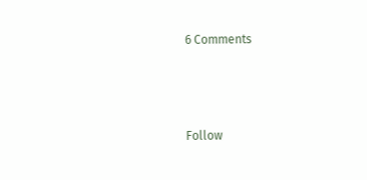6 Comments



Follow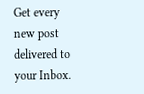Get every new post delivered to your Inbox.